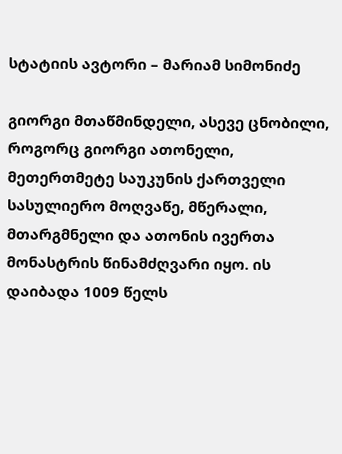სტატიის ავტორი – მარიამ სიმონიძე

გიორგი მთაწმინდელი, ასევე ცნობილი, როგორც გიორგი ათონელი, მეთერთმეტე საუკუნის ქართველი სასულიერო მოღვაწე, მწერალი, მთარგმნელი და ათონის ივერთა მონასტრის წინამძღვარი იყო. ის დაიბადა 1009 წელს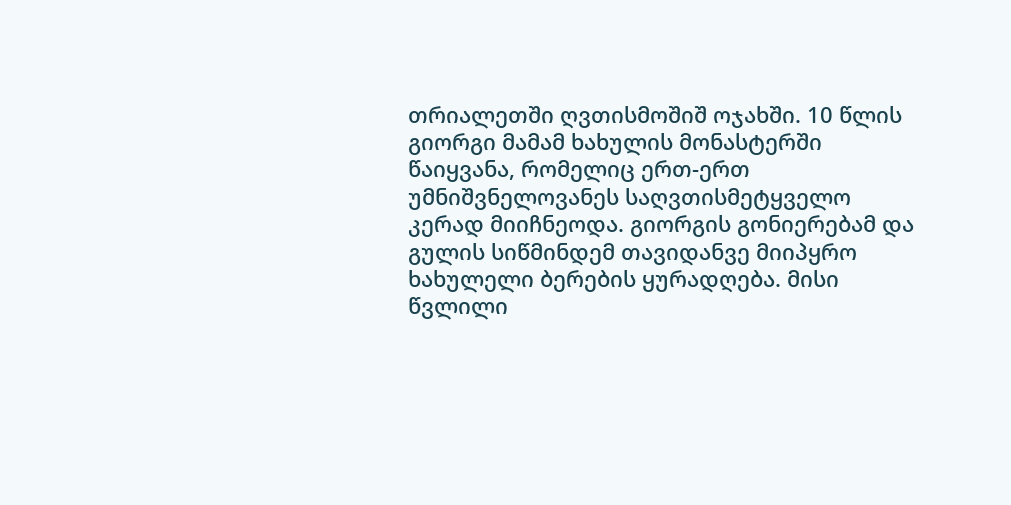თრიალეთში ღვთისმოშიშ ოჯახში. 10 წლის გიორგი მამამ ხახულის მონასტერში წაიყვანა, რომელიც ერთ-ერთ უმნიშვნელოვანეს საღვთისმეტყველო კერად მიიჩნეოდა. გიორგის გონიერებამ და გულის სიწმინდემ თავიდანვე მიიპყრო ხახულელი ბერების ყურადღება. მისი წვლილი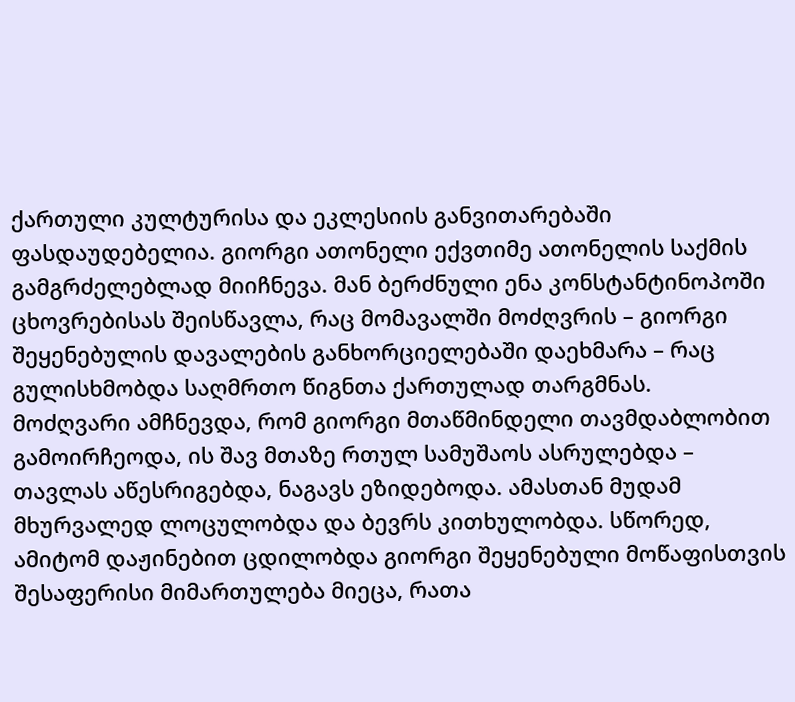ქართული კულტურისა და ეკლესიის განვითარებაში ფასდაუდებელია. გიორგი ათონელი ექვთიმე ათონელის საქმის გამგრძელებლად მიიჩნევა. მან ბერძნული ენა კონსტანტინოპოში ცხოვრებისას შეისწავლა, რაც მომავალში მოძღვრის – გიორგი შეყენებულის დავალების განხორციელებაში დაეხმარა – რაც გულისხმობდა საღმრთო წიგნთა ქართულად თარგმნას.
მოძღვარი ამჩნევდა, რომ გიორგი მთაწმინდელი თავმდაბლობით გამოირჩეოდა, ის შავ მთაზე რთულ სამუშაოს ასრულებდა – თავლას აწესრიგებდა, ნაგავს ეზიდებოდა. ამასთან მუდამ მხურვალედ ლოცულობდა და ბევრს კითხულობდა. სწორედ, ამიტომ დაჟინებით ცდილობდა გიორგი შეყენებული მოწაფისთვის შესაფერისი მიმართულება მიეცა, რათა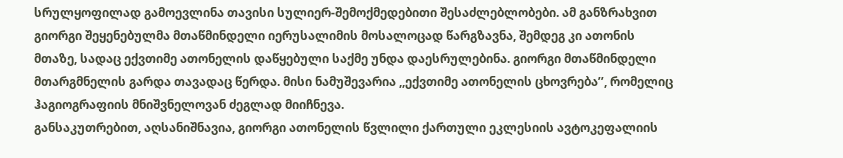სრულყოფილად გამოევლინა თავისი სულიერ-შემოქმედებითი შესაძლებლობები. ამ განზრახვით გიორგი შეყენებულმა მთაწმინდელი იერუსალიმის მოსალოცად წარგზავნა, შემდეგ კი ათონის მთაზე, სადაც ექვთიმე ათონელის დაწყებული საქმე უნდა დაესრულებინა. გიორგი მთაწმინდელი მთარგმნელის გარდა თავადაც წერდა. მისი ნამუშევარია ,,ექვთიმე ათონელის ცხოვრება’’, რომელიც ჰაგიოგრაფიის მნიშვნელოვან ძეგლად მიიჩნევა.
განსაკუთრებით, აღსანიშნავია, გიორგი ათონელის წვლილი ქართული ეკლესიის ავტოკეფალიის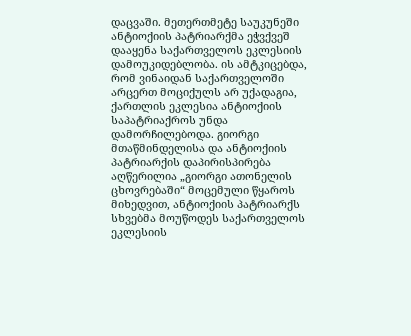დაცვაში. მეთერთმეტე საუკუნეში ანტიოქიის პატრიარქმა ეჭვქვეშ დააყენა საქართველოს ეკლესიის დამოუკიდებლობა. ის ამტკიცებდა, რომ ვინაიდან საქართველოში არცერთ მოციქულს არ უქადაგია, ქართლის ეკლესია ანტიოქიის საპატრიაქროს უნდა დამორჩილებოდა. გიორგი მთაწმინდელისა და ანტიოქიის პატრიარქის დაპირისპირება აღწერილია „გიორგი ათონელის ცხოვრებაში“ მოცემული წყაროს მიხედვით, ანტიოქიის პატრიარქს სხვებმა მოუწოდეს საქართველოს ეკლესიის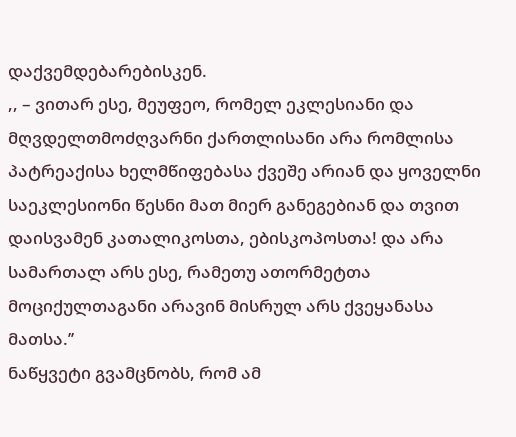დაქვემდებარებისკენ.
,, – ვითარ ესე, მეუფეო, რომელ ეკლესიანი და მღვდელთმოძღვარნი ქართლისანი არა რომლისა პატრეაქისა ხელმწიფებასა ქვეშე არიან და ყოველნი საეკლესიონი წესნი მათ მიერ განეგებიან და თვით დაისვამენ კათალიკოსთა, ებისკოპოსთა! და არა სამართალ არს ესე, რამეთუ ათორმეტთა მოციქულთაგანი არავინ მისრულ არს ქვეყანასა მათსა.’’
ნაწყვეტი გვამცნობს, რომ ამ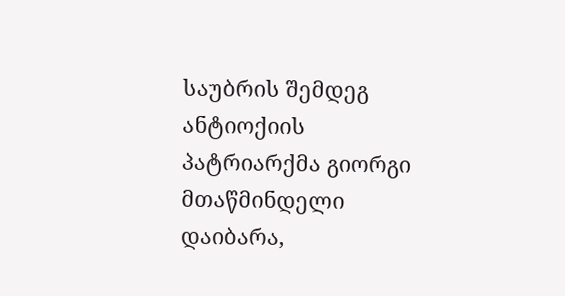საუბრის შემდეგ ანტიოქიის პატრიარქმა გიორგი მთაწმინდელი დაიბარა,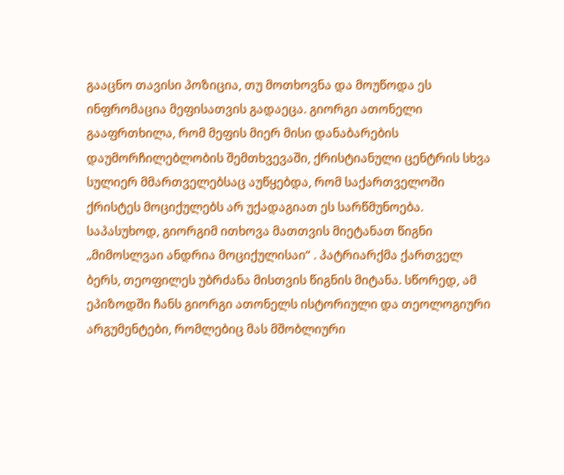გააცნო თავისი პოზიცია, თუ მოთხოვნა და მოუწოდა ეს ინფრომაცია მეფისათვის გადაეცა. გიორგი ათონელი გააფრთხილა, რომ მეფის მიერ მისი დანაბარების დაუმორჩილებლობის შემთხვევაში, ქრისტიანული ცენტრის სხვა სულიერ მმართველებსაც აუწყებდა, რომ საქართველოში ქრისტეს მოციქულებს არ უქადაგიათ ეს სარწმუნოება. საპასუხოდ, გიორგიმ ითხოვა მათთვის მიეტანათ წიგნი „მიმოსლვაი ანდრია მოციქულისაი“ . პატრიარქმა ქართველ ბერს, თეოფილეს უბრძანა მისთვის წიგნის მიტანა. სწორედ, ამ ეპიზოდში ჩანს გიორგი ათონელს ისტორიული და თეოლოგიური არგუმენტები, რომლებიც მას მშობლიური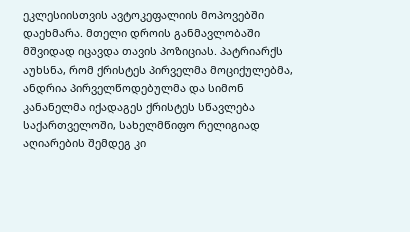ეკლესიისთვის ავტოკეფალიის მოპოვებში დაეხმარა. მთელი დროის განმავლობაში მშვიდად იცავდა თავის პოზიციას. პატრიარქს აუხსნა, რომ ქრისტეს პირველმა მოციქულებმა, ანდრია პირველწოდებულმა და სიმონ კანანელმა იქადაგეს ქრისტეს სწავლება საქართველოში, სახელმწიფო რელიგიად აღიარების შემდეგ კი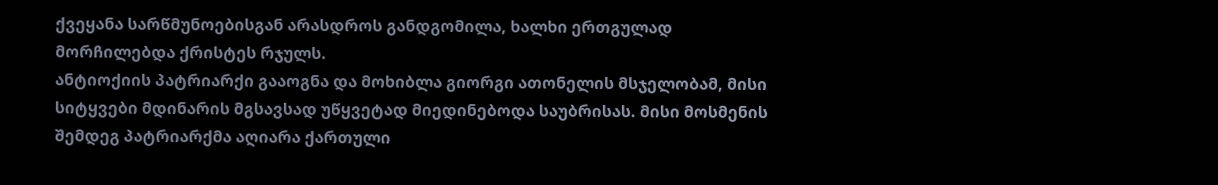ქვეყანა სარწმუნოებისგან არასდროს განდგომილა, ხალხი ერთგულად მორჩილებდა ქრისტეს რჯულს.
ანტიოქიის პატრიარქი გააოგნა და მოხიბლა გიორგი ათონელის მსჯელობამ, მისი სიტყვები მდინარის მგსავსად უწყვეტად მიედინებოდა საუბრისას. მისი მოსმენის შემდეგ პატრიარქმა აღიარა ქართული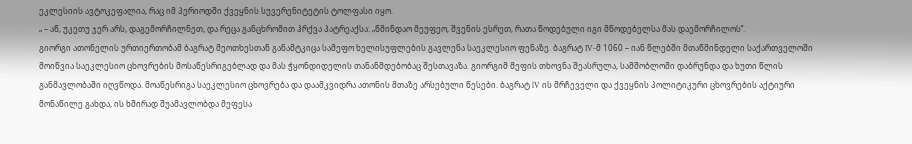ეკლესიის ავტოკეფალია, რაც იმ პერიოდში ქვეყნის სუვერენიტეტის ტოლფასი იყო.
„ – აწ, უკეთუ ჯერ არს, დაგემორჩილნეთ, და რეცა განცხრომით ჰრქვა პატრეაქსა: „წმინდაო მეუფეო, შვენის ესრეთ, რათა წოდებული იგი მწოდებელსა მას დაემორჩილოს’’.
გიორგი ათონელის ურთიერთობამ ბაგრატ მეოთხესთან განამტკიცა სამეფო ხელისუფლების გავლენა საეკლესიო ფენაზე. ბაგრატ IV-მ 1060 – იან წლებში მთაწმინდელი საქართველოში მოიწვია საეკლესიო ცხოვრების მოსაწესრიგებლად და მას ჭყონდიდელის თანანმდებობაც შესთავაზა. გიორგიმ მეფის თხოვნა შეასრულა, სამშობლოში დაბრუნდა და ხუთი წლის განმავლობაში იღვწოდა. მოაწესრიგა საეკლესიო ცხოვრება და დაამკვიდრა ათონის მთაზე არსებული წესები. ბაგრატ lV ის მრჩეველი და ქვეყნის პოლიტიკური ცხოვრების აქტიური მონაწილე გახდა, ის ხშირად შუამავლობდა მეფესა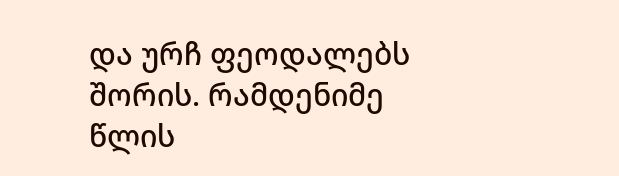და ურჩ ფეოდალებს შორის. რამდენიმე წლის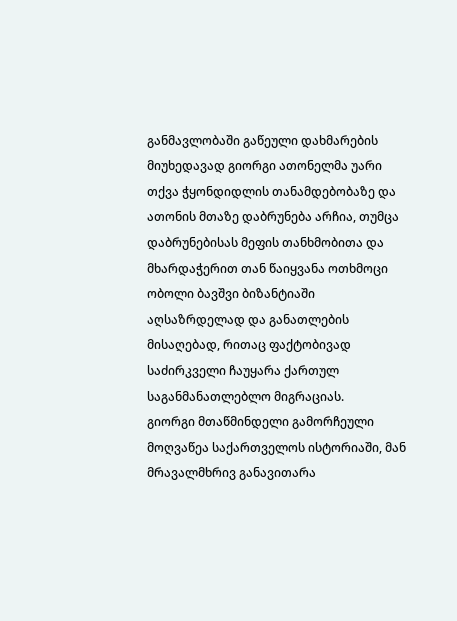განმავლობაში გაწეული დახმარების მიუხედავად გიორგი ათონელმა უარი თქვა ჭყონდიდლის თანამდებობაზე და ათონის მთაზე დაბრუნება არჩია, თუმცა დაბრუნებისას მეფის თანხმობითა და მხარდაჭერით თან წაიყვანა ოთხმოცი ობოლი ბავშვი ბიზანტიაში აღსაზრდელად და განათლების მისაღებად, რითაც ფაქტობივად საძირკველი ჩაუყარა ქართულ საგანმანათლებლო მიგრაციას.
გიორგი მთაწმინდელი გამორჩეული მოღვაწეა საქართველოს ისტორიაში, მან მრავალმხრივ განავითარა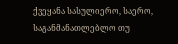ქვეყანა სასულიერო, საერო, საგანმანათლებლო თუ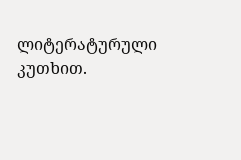ლიტერატურული კუთხით.